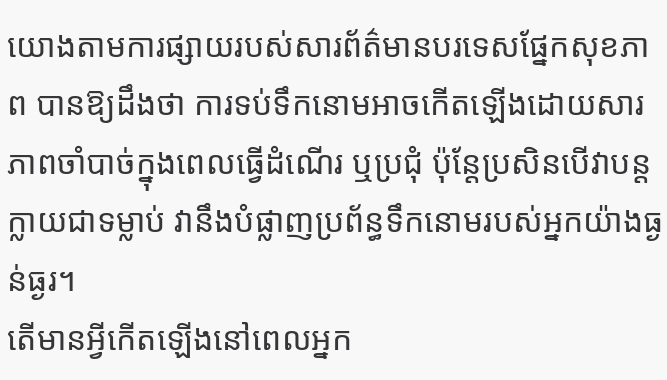យោងតាមការផ្សាយរបស់សារព័ត៌មានបរទេសផ្នែកសុខភាព បានឱ្យដឹងថា ការទប់ទឹកនោមអាចកើតឡើងដោយសារភាពចាំបាច់ក្នុងពេលធ្វើដំណើរ ឬប្រជុំ ប៉ុន្តែប្រសិនបើវាបន្តក្លាយជាទម្លាប់ វានឹងបំផ្លាញប្រព័ន្ធទឹកនោមរបស់អ្នកយ៉ាងធ្ងន់ធ្ងរ។
តើមានអ្វីកើតឡើងនៅពេលអ្នក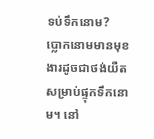ទប់ទឹកនោម?
ប្លោកនោមមានមុខងារដូចជាថង់យឺតសម្រាប់ផ្ទុកទឹកនោម។ នៅ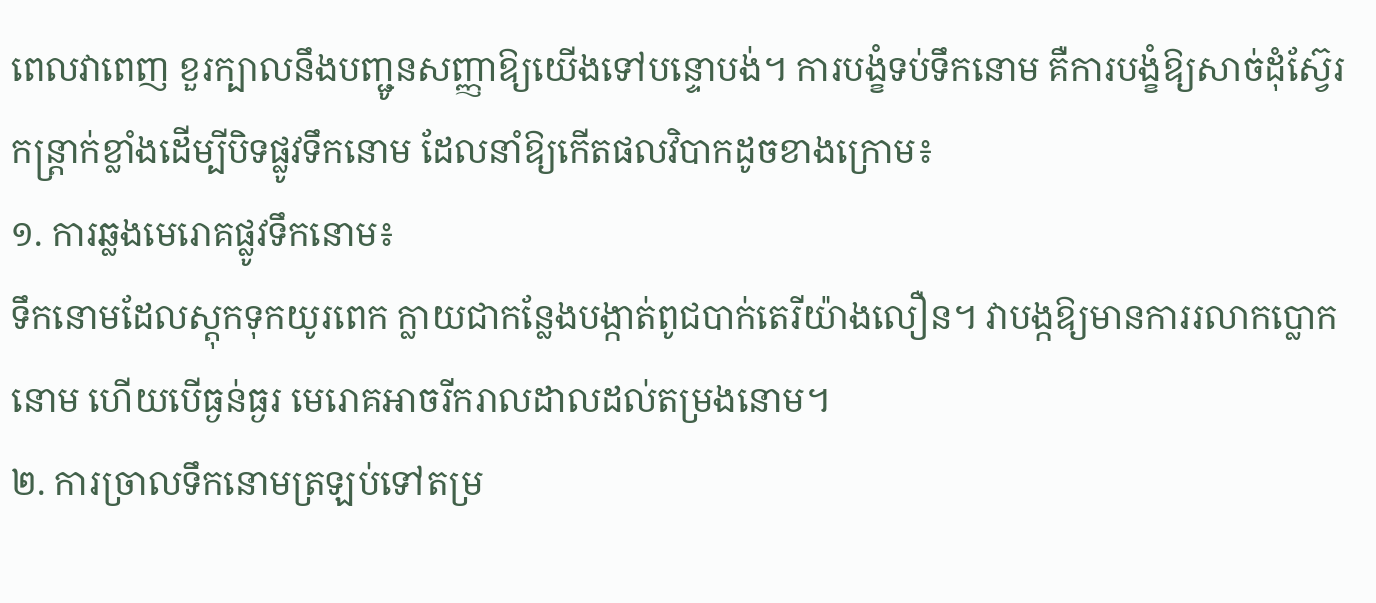ពេលវាពេញ ខួរក្បាលនឹងបញ្ជូនសញ្ញាឱ្យយើងទៅបន្ទោបង់។ ការបង្ខំទប់ទឹកនោម គឺការបង្ខំឱ្យសាច់ដុំស្វ៊ែរ កន្ត្រាក់ខ្លាំងដើម្បីបិទផ្លូវទឹកនោម ដែលនាំឱ្យកើតផលវិបាកដូចខាងក្រោម៖
១. ការឆ្លងមេរោគផ្លូវទឹកនោម៖
ទឹកនោមដែលស្តុកទុកយូរពេក ក្លាយជាកន្លែងបង្កាត់ពូជបាក់តេរីយ៉ាងលឿន។ វាបង្កឱ្យមានការរលាកប្លោកនោម ហើយបើធ្ងន់ធ្ងរ មេរោគអាចរីករាលដាលដល់តម្រងនោម។
២. ការច្រាលទឹកនោមត្រឡប់ទៅតម្រ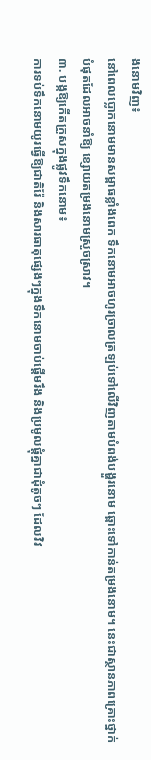ងនោមវិញ៖
នៅពេលប្លោកនោមមានសម្ពាធខ្លាំងពេក ទឹកនោមអាចហូរច្រាលត្រឡប់ទៅលើវិញតាមបំពង់បង្ហួរនោម ឆ្ពោះទៅកាន់តម្រងនោម។ នេះជាស្ថានភាពគ្រោះថ្នាក់បំផុតដែលអាចនាំឱ្យ ខ្សោយតម្រងនោមស្រួចស្រាវ។
៣. បង្កឱ្យកើតក្រួសក្នុងផ្លូវទឹកនោម៖
ការទប់ទឹកនោមយូរធ្វើឱ្យជាតិរ៉ែ និងសារធាតុផ្សេងៗក្នុងទឹកនោមចាប់ផ្តើមរឹង និងប្រមូលផ្តុំគ្នាជាដុំតូចៗ ដែលវិវ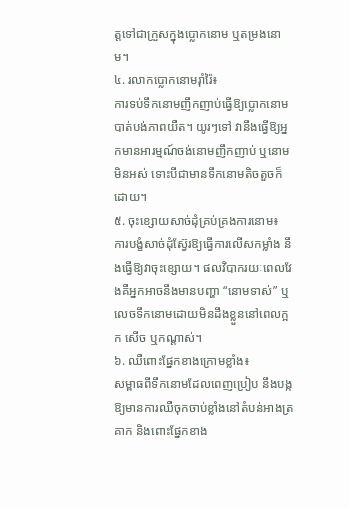ត្តទៅជាក្រួសក្នុងប្លោកនោម ឬតម្រងនោម។
៤. រលាកប្លោកនោមរ៉ាំរ៉ៃ៖
ការទប់ទឹកនោមញឹកញាប់ធ្វើឱ្យប្លោកនោមបាត់បង់ភាពយឺត។ យូរៗទៅ វានឹងធ្វើឱ្យអ្នកមានអារម្មណ៍ចង់នោមញឹកញាប់ ឬនោមមិនអស់ ទោះបីជាមានទឹកនោមតិចតួចក៏ដោយ។
៥. ចុះខ្សោយសាច់ដុំគ្រប់គ្រងការនោម៖
ការបង្ខំសាច់ដុំស្វ៊ែរឱ្យធ្វើការលើសកម្លាំង នឹងធ្វើឱ្យវាចុះខ្សោយ។ ផលវិបាករយៈពេលវែងគឺអ្នកអាចនឹងមានបញ្ហា “នោមទាស់” ឬលេចទឹកនោមដោយមិនដឹងខ្លួននៅពេលក្អក សើច ឬកណ្តាស់។
៦. ឈឺពោះផ្នែកខាងក្រោមខ្លាំង៖
សម្ពាធពីទឹកនោមដែលពេញប្រៀប នឹងបង្កឱ្យមានការឈឺចុកចាប់ខ្លាំងនៅតំបន់អាងត្រគាក និងពោះផ្នែកខាង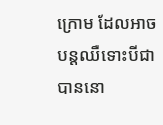ក្រោម ដែលអាចបន្តឈឺទោះបីជាបាននោ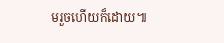មរួចហើយក៏ដោយ៕